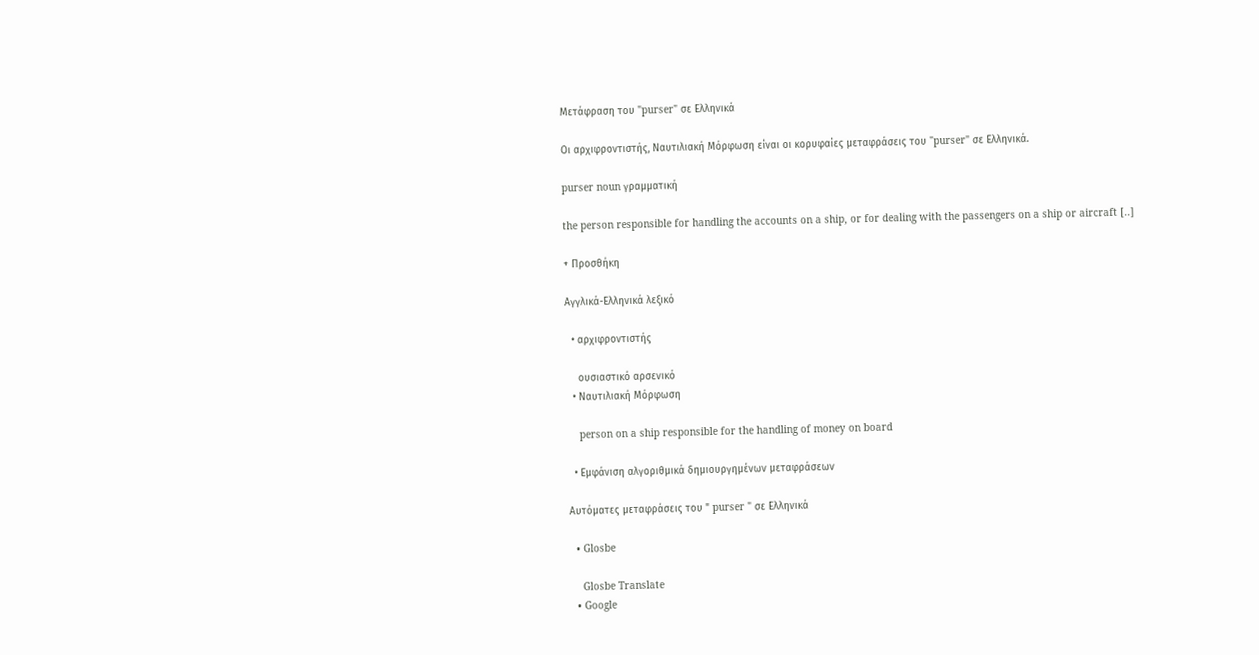Μετάφραση του "purser" σε Ελληνικά

Οι αρχιφροντιστής, Ναυτιλιακή Μόρφωση είναι οι κορυφαίες μεταφράσεις του "purser" σε Ελληνικά.

purser noun γραμματική

the person responsible for handling the accounts on a ship, or for dealing with the passengers on a ship or aircraft [..]

+ Προσθήκη

Αγγλικά-Ελληνικά λεξικό

  • αρχιφροντιστής

    ουσιαστικό αρσενικό
  • Ναυτιλιακή Μόρφωση

    person on a ship responsible for the handling of money on board

  • Εμφάνιση αλγοριθμικά δημιουργημένων μεταφράσεων

Αυτόματες μεταφράσεις του " purser " σε Ελληνικά

  • Glosbe

    Glosbe Translate
  • Google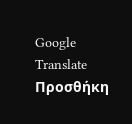Google Translate
Προσθήκη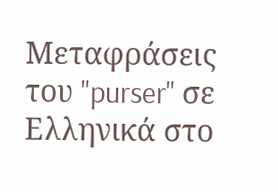Μεταφράσεις του "purser" σε Ελληνικά στο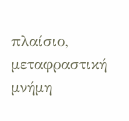πλαίσιο, μεταφραστική μνήμη